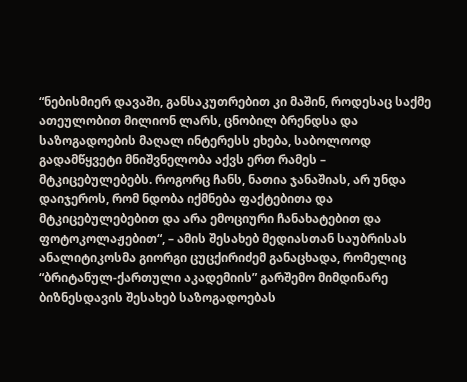“ნებისმიერ დავაში, განსაკუთრებით კი მაშინ, როდესაც საქმე ათეულობით მილიონ ლარს, ცნობილ ბრენდსა და საზოგადოების მაღალ ინტერესს ეხება, საბოლოოდ გადამწყვეტი მნიშვნელობა აქვს ერთ რამეს – მტკიცებულებებს. როგორც ჩანს, ნათია ჯანაშიას, არ უნდა დაიჯეროს, რომ ნდობა იქმნება ფაქტებითა და მტკიცებულებებით და არა ემოციური ჩანახატებით და ფოტოკოლაჟებით“, – ამის შესახებ მედიასთან საუბრისას ანალიტიკოსმა გიორგი ცუცქირიძემ განაცხადა, რომელიც “ბრიტანულ-ქართული აკადემიის” გარშემო მიმდინარე ბიზნესდავის შესახებ საზოგადოებას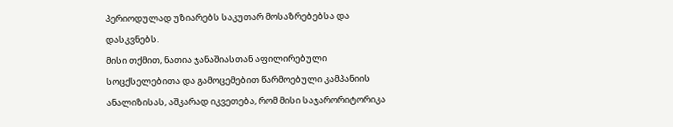პერიოდულად უზიარებს საკუთარ მოსაზრებებსა და დასკვნებს.
მისი თქმით, ნათია ჯანაშიასთან აფილირებული სოცქსელებითა და გამოცემებით წარმოებული კამპანიის ანალიზისას, აშკარად იკვეთება, რომ მისი საჯარორიტორიკა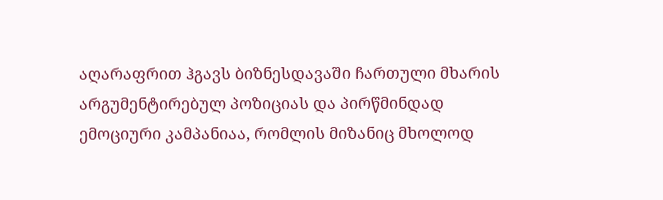აღარაფრით ჰგავს ბიზნესდავაში ჩართული მხარის არგუმენტირებულ პოზიციას და პირწმინდად ემოციური კამპანიაა, რომლის მიზანიც მხოლოდ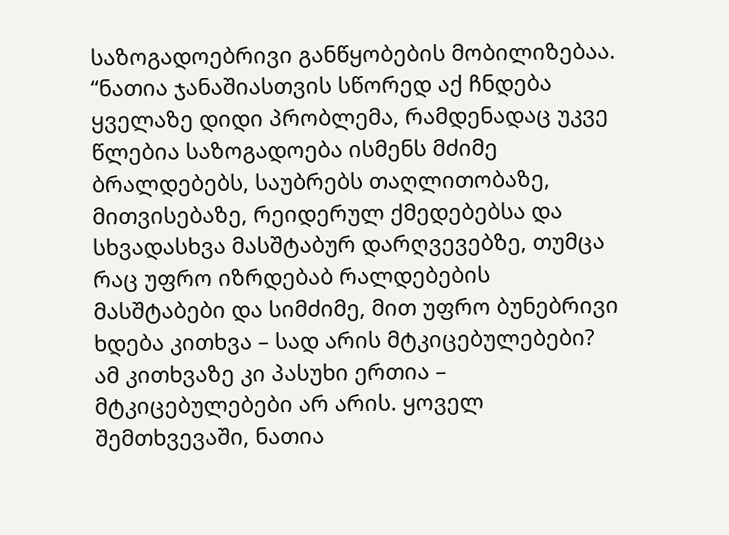საზოგადოებრივი განწყობების მობილიზებაა.
“ნათია ჯანაშიასთვის სწორედ აქ ჩნდება ყველაზე დიდი პრობლემა, რამდენადაც უკვე წლებია საზოგადოება ისმენს მძიმე ბრალდებებს, საუბრებს თაღლითობაზე, მითვისებაზე, რეიდერულ ქმედებებსა და სხვადასხვა მასშტაბურ დარღვევებზე, თუმცა რაც უფრო იზრდებაბ რალდებების მასშტაბები და სიმძიმე, მით უფრო ბუნებრივი ხდება კითხვა – სად არის მტკიცებულებები? ამ კითხვაზე კი პასუხი ერთია – მტკიცებულებები არ არის. ყოველ შემთხვევაში, ნათია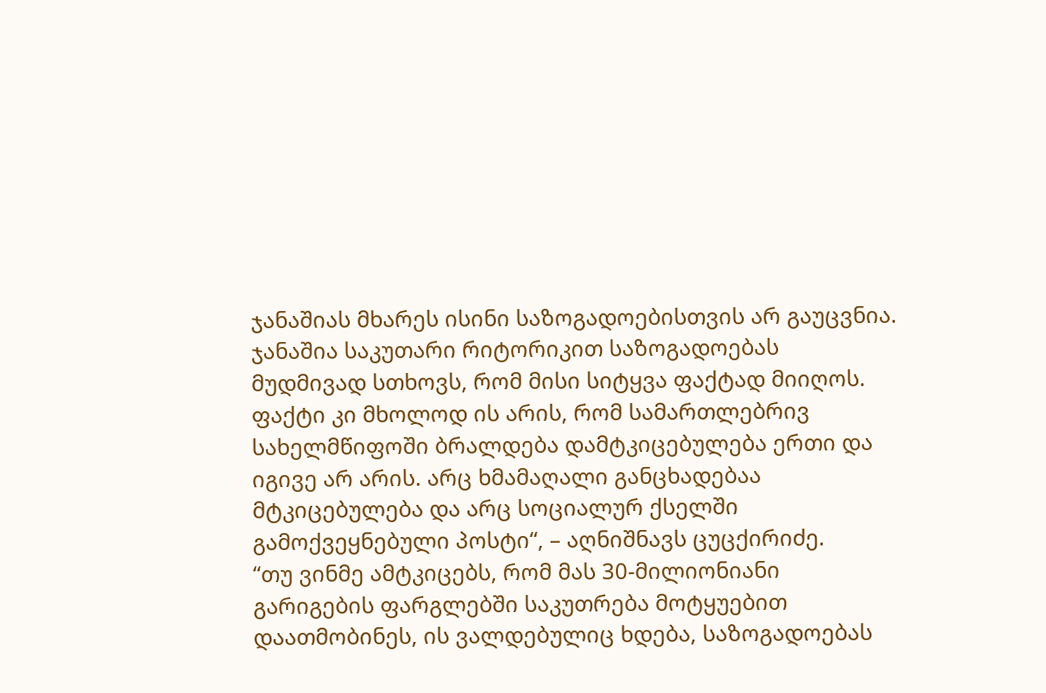ჯანაშიას მხარეს ისინი საზოგადოებისთვის არ გაუცვნია. ჯანაშია საკუთარი რიტორიკით საზოგადოებას მუდმივად სთხოვს, რომ მისი სიტყვა ფაქტად მიიღოს. ფაქტი კი მხოლოდ ის არის, რომ სამართლებრივ სახელმწიფოში ბრალდება დამტკიცებულება ერთი და იგივე არ არის. არც ხმამაღალი განცხადებაა მტკიცებულება და არც სოციალურ ქსელში გამოქვეყნებული პოსტი“, – აღნიშნავს ცუცქირიძე.
“თუ ვინმე ამტკიცებს, რომ მას 30-მილიონიანი გარიგების ფარგლებში საკუთრება მოტყუებით დაათმობინეს, ის ვალდებულიც ხდება, საზოგადოებას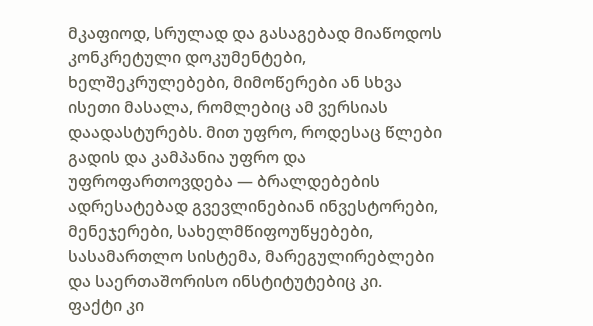მკაფიოდ, სრულად და გასაგებად მიაწოდოს კონკრეტული დოკუმენტები, ხელშეკრულებები, მიმოწერები ან სხვა ისეთი მასალა, რომლებიც ამ ვერსიას დაადასტურებს. მით უფრო, როდესაც წლები გადის და კამპანია უფრო და უფროფართოვდება — ბრალდებების ადრესატებად გვევლინებიან ინვესტორები, მენეჯერები, სახელმწიფოუწყებები, სასამართლო სისტემა, მარეგულირებლები და საერთაშორისო ინსტიტუტებიც კი.
ფაქტი კი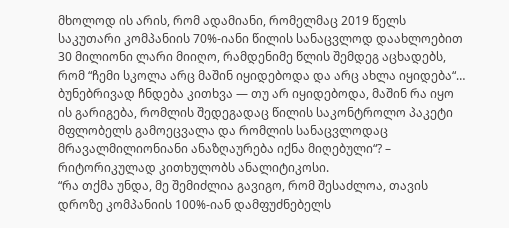მხოლოდ ის არის, რომ ადამიანი, რომელმაც 2019 წელს საკუთარი კომპანიის 70%-იანი წილის სანაცვლოდ დაახლოებით 30 მილიონი ლარი მიიღო, რამდენიმე წლის შემდეგ აცხადებს, რომ “ჩემი სკოლა არც მაშინ იყიდებოდა და არც ახლა იყიდება“… ბუნებრივად ჩნდება კითხვა — თუ არ იყიდებოდა, მაშინ რა იყო ის გარიგება, რომლის შედეგადაც წილის საკონტროლო პაკეტი მფლობელს გამოეცვალა და რომლის სანაცვლოდაც მრავალმილიონიანი ანაზღაურება იქნა მიღებული“? – რიტორიკულად კითხულობს ანალიტიკოსი.
“რა თქმა უნდა, მე შემიძლია გავიგო, რომ შესაძლოა, თავის დროზე კომპანიის 100%-იან დამფუძნებელს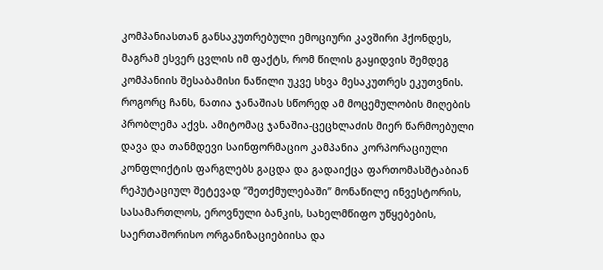კომპანიასთან განსაკუთრებული ემოციური კავშირი ჰქონდეს, მაგრამ ესვერ ცვლის იმ ფაქტს, რომ წილის გაყიდვის შემდეგ კომპანიის შესაბამისი ნაწილი უკვე სხვა მესაკუთრეს ეკუთვნის.
როგორც ჩანს, ნათია ჯანაშიას სწორედ ამ მოცემულობის მიღების პრობლემა აქვს. ამიტომაც ჯანაშია-ცეცხლაძის მიერ წარმოებული დავა და თანმდევი საინფორმაციო კამპანია კორპორაციული კონფლიქტის ფარგლებს გაცდა და გადაიქცა ფართომასშტაბიან რეპუტაციულ შეტევად “შეთქმულებაში” მონაწილე ინვესტორის, სასამართლოს, ეროვნული ბანკის, სახელმწიფო უწყებების, საერთაშორისო ორგანიზაციებიისა და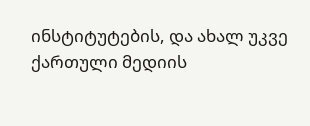ინსტიტუტების, და ახალ უკვე ქართული მედიის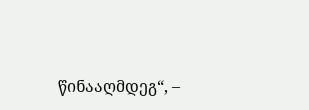წინააღმდეგ“, –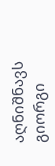აღნიშნავს გიორგი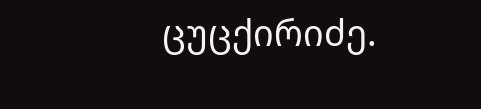ცუცქირიძე.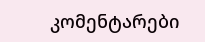კომენტარები